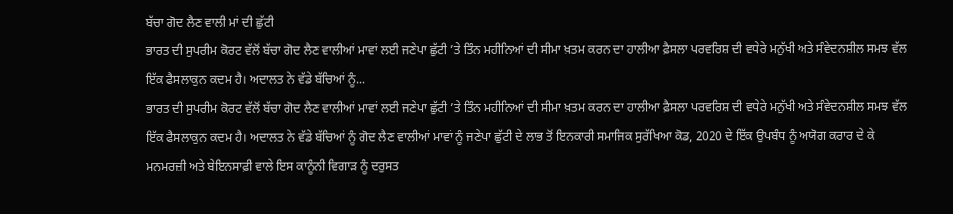ਬੱਚਾ ਗੋਦ ਲੈਣ ਵਾਲੀ ਮਾਂ ਦੀ ਛੁੱਟੀ
ਭਾਰਤ ਦੀ ਸੁਪਰੀਮ ਕੋਰਟ ਵੱਲੋਂ ਬੱਚਾ ਗੋਦ ਲੈਣ ਵਾਲੀਆਂ ਮਾਵਾਂ ਲਈ ਜਣੇਪਾ ਛੁੱਟੀ ’ਤੇ ਤਿੰਨ ਮਹੀਨਿਆਂ ਦੀ ਸੀਮਾ ਖ਼ਤਮ ਕਰਨ ਦਾ ਹਾਲੀਆ ਫ਼ੈਸਲਾ ਪਰਵਰਿਸ਼ ਦੀ ਵਧੇਰੇ ਮਨੁੱਖੀ ਅਤੇ ਸੰਵੇਦਨਸ਼ੀਲ ਸਮਝ ਵੱਲ ਇੱਕ ਫੈਸਲਾਕੁਨ ਕਦਮ ਹੈ। ਅਦਾਲਤ ਨੇ ਵੱਡੇ ਬੱਚਿਆਂ ਨੂੰ...
ਭਾਰਤ ਦੀ ਸੁਪਰੀਮ ਕੋਰਟ ਵੱਲੋਂ ਬੱਚਾ ਗੋਦ ਲੈਣ ਵਾਲੀਆਂ ਮਾਵਾਂ ਲਈ ਜਣੇਪਾ ਛੁੱਟੀ ’ਤੇ ਤਿੰਨ ਮਹੀਨਿਆਂ ਦੀ ਸੀਮਾ ਖ਼ਤਮ ਕਰਨ ਦਾ ਹਾਲੀਆ ਫ਼ੈਸਲਾ ਪਰਵਰਿਸ਼ ਦੀ ਵਧੇਰੇ ਮਨੁੱਖੀ ਅਤੇ ਸੰਵੇਦਨਸ਼ੀਲ ਸਮਝ ਵੱਲ ਇੱਕ ਫੈਸਲਾਕੁਨ ਕਦਮ ਹੈ। ਅਦਾਲਤ ਨੇ ਵੱਡੇ ਬੱਚਿਆਂ ਨੂੰ ਗੋਦ ਲੈਣ ਵਾਲੀਆਂ ਮਾਵਾਂ ਨੂੰ ਜਣੇਪਾ ਛੁੱਟੀ ਦੇ ਲਾਭ ਤੋਂ ਇਨਕਾਰੀ ਸਮਾਜਿਕ ਸੁਰੱਖਿਆ ਕੋਡ, 2020 ਦੇ ਇੱਕ ਉਪਬੰਧ ਨੂੰ ਅਯੋਗ ਕਰਾਰ ਦੇ ਕੇ ਮਨਮਰਜ਼ੀ ਅਤੇ ਬੇਇਨਸਾਫ਼ੀ ਵਾਲੇ ਇਸ ਕਾਨੂੰਨੀ ਵਿਗਾੜ ਨੂੰ ਦਰੁਸਤ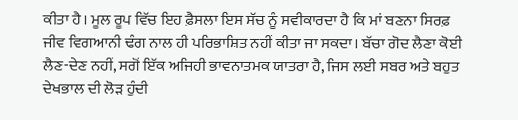ਕੀਤਾ ਹੈ। ਮੂਲ ਰੂਪ ਵਿੱਚ ਇਹ ਫ਼ੈਸਲਾ ਇਸ ਸੱਚ ਨੂੰ ਸਵੀਕਾਰਦਾ ਹੈ ਕਿ ਮਾਂ ਬਣਨਾ ਸਿਰਫ਼ ਜੀਵ ਵਿਗਆਨੀ ਢੰਗ ਨਾਲ ਹੀ ਪਰਿਭਾਸ਼ਿਤ ਨਹੀਂ ਕੀਤਾ ਜਾ ਸਕਦਾ। ਬੱਚਾ ਗੋਦ ਲੈਣਾ ਕੋਈ ਲੈਣ-ਦੇਣ ਨਹੀਂ, ਸਗੋਂ ਇੱਕ ਅਜਿਹੀ ਭਾਵਨਾਤਮਕ ਯਾਤਰਾ ਹੈ, ਜਿਸ ਲਈ ਸਬਰ ਅਤੇ ਬਹੁਤ ਦੇਖਭਾਲ ਦੀ ਲੋੜ ਹੁੰਦੀ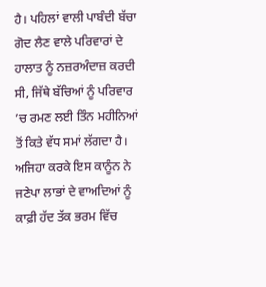ਹੈ। ਪਹਿਲਾਂ ਵਾਲੀ ਪਾਬੰਦੀ ਬੱਚਾ ਗੋਦ ਲੈਣ ਵਾਲੇ ਪਰਿਵਾਰਾਂ ਦੇ ਹਾਲਾਤ ਨੂੰ ਨਜ਼ਰਅੰਦਾਜ਼ ਕਰਦੀ ਸੀ, ਜਿੱਥੇ ਬੱਚਿਆਂ ਨੂੰ ਪਰਿਵਾਰ ’ਚ ਰਮਣ ਲਈ ਤਿੰਨ ਮਹੀਨਿਆਂ ਤੋਂ ਕਿਤੇ ਵੱਧ ਸਮਾਂ ਲੱਗਦਾ ਹੈ। ਅਜਿਹਾ ਕਰਕੇ ਇਸ ਕਾਨੂੰਨ ਨੇ ਜਣੇਪਾ ਲਾਭਾਂ ਦੇ ਵਾਅਦਿਆਂ ਨੂੰ ਕਾਫ਼ੀ ਹੱਦ ਤੱਕ ਭਰਮ ਵਿੱਚ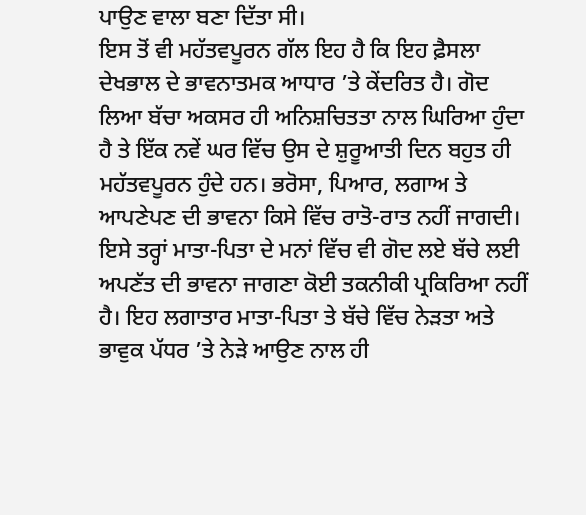ਪਾਉਣ ਵਾਲਾ ਬਣਾ ਦਿੱਤਾ ਸੀ।
ਇਸ ਤੋਂ ਵੀ ਮਹੱਤਵਪੂਰਨ ਗੱਲ ਇਹ ਹੈ ਕਿ ਇਹ ਫ਼ੈਸਲਾ ਦੇਖਭਾਲ ਦੇ ਭਾਵਨਾਤਮਕ ਆਧਾਰ ’ਤੇ ਕੇਂਦਰਿਤ ਹੈ। ਗੋਦ ਲਿਆ ਬੱਚਾ ਅਕਸਰ ਹੀ ਅਨਿਸ਼ਚਿਤਤਾ ਨਾਲ ਘਿਰਿਆ ਹੁੰਦਾ ਹੈ ਤੇ ਇੱਕ ਨਵੇਂ ਘਰ ਵਿੱਚ ਉਸ ਦੇ ਸ਼ੁਰੂਆਤੀ ਦਿਨ ਬਹੁਤ ਹੀ ਮਹੱਤਵਪੂਰਨ ਹੁੰਦੇ ਹਨ। ਭਰੋਸਾ, ਪਿਆਰ, ਲਗਾਅ ਤੇ ਆਪਣੇਪਣ ਦੀ ਭਾਵਨਾ ਕਿਸੇ ਵਿੱਚ ਰਾਤੋ-ਰਾਤ ਨਹੀਂ ਜਾਗਦੀ। ਇਸੇ ਤਰ੍ਹਾਂ ਮਾਤਾ-ਪਿਤਾ ਦੇ ਮਨਾਂ ਵਿੱਚ ਵੀ ਗੋਦ ਲਏ ਬੱਚੇ ਲਈ ਅਪਣੱਤ ਦੀ ਭਾਵਨਾ ਜਾਗਣਾ ਕੋਈ ਤਕਨੀਕੀ ਪ੍ਰਕਿਰਿਆ ਨਹੀਂ ਹੈ। ਇਹ ਲਗਾਤਾਰ ਮਾਤਾ-ਪਿਤਾ ਤੇ ਬੱਚੇ ਵਿੱਚ ਨੇੜਤਾ ਅਤੇ ਭਾਵੁਕ ਪੱਧਰ ’ਤੇ ਨੇੜੇ ਆਉਣ ਨਾਲ ਹੀ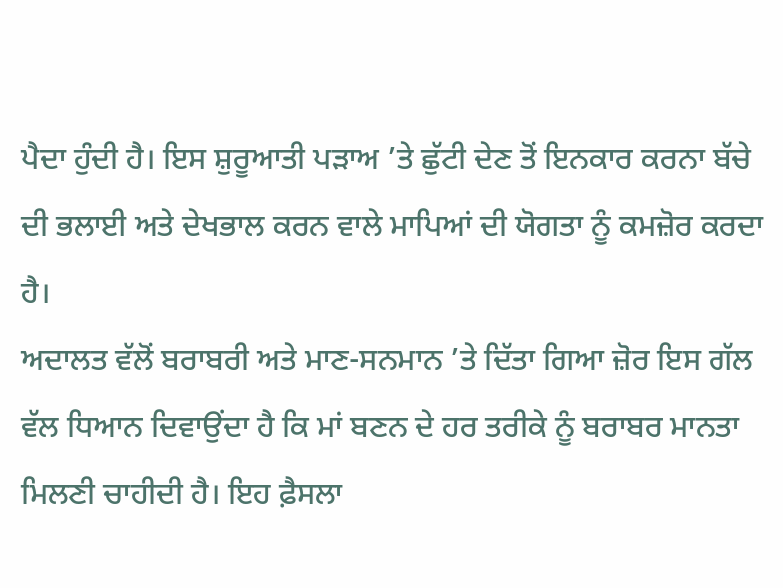ਪੈਦਾ ਹੁੰਦੀ ਹੈ। ਇਸ ਸ਼ੁਰੂਆਤੀ ਪੜਾਅ ’ਤੇ ਛੁੱਟੀ ਦੇਣ ਤੋਂ ਇਨਕਾਰ ਕਰਨਾ ਬੱਚੇ ਦੀ ਭਲਾਈ ਅਤੇ ਦੇਖਭਾਲ ਕਰਨ ਵਾਲੇ ਮਾਪਿਆਂ ਦੀ ਯੋਗਤਾ ਨੂੰ ਕਮਜ਼ੋਰ ਕਰਦਾ ਹੈ।
ਅਦਾਲਤ ਵੱਲੋਂ ਬਰਾਬਰੀ ਅਤੇ ਮਾਣ-ਸਨਮਾਨ ’ਤੇ ਦਿੱਤਾ ਗਿਆ ਜ਼ੋਰ ਇਸ ਗੱਲ ਵੱਲ ਧਿਆਨ ਦਿਵਾਉਂਦਾ ਹੈ ਕਿ ਮਾਂ ਬਣਨ ਦੇ ਹਰ ਤਰੀਕੇ ਨੂੰ ਬਰਾਬਰ ਮਾਨਤਾ ਮਿਲਣੀ ਚਾਹੀਦੀ ਹੈ। ਇਹ ਫ਼ੈਸਲਾ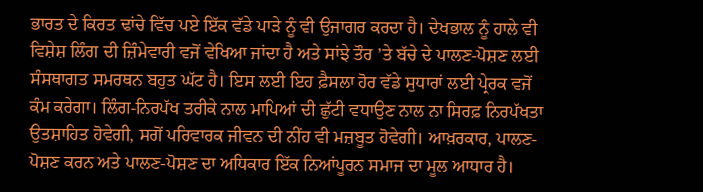ਭਾਰਤ ਦੇ ਕਿਰਤ ਢਾਂਚੇ ਵਿੱਚ ਪਏ ਇੱਕ ਵੱਡੇ ਪਾੜੇ ਨੂੰ ਵੀ ਉਜਾਗਰ ਕਰਦਾ ਹੈ। ਦੇਖਭਾਲ ਨੂੰ ਹਾਲੇ ਵੀ ਵਿਸ਼ੇਸ਼ ਲਿੰਗ ਦੀ ਜ਼ਿੰਮੇਵਾਰੀ ਵਜੋਂ ਵੇਖਿਆ ਜਾਂਦਾ ਹੈ ਅਤੇ ਸਾਂਝੇ ਤੌਰ ’ਤੇ ਬੱਚੇ ਦੇ ਪਾਲਣ-ਪੋਸ਼ਣ ਲਈ ਸੰਸਥਾਗਤ ਸਮਰਥਨ ਬਹੁਤ ਘੱਟ ਹੈ। ਇਸ ਲਈ ਇਹ ਫ਼ੈਸਲਾ ਹੋਰ ਵੱਡੇ ਸੁਧਾਰਾਂ ਲਈ ਪ੍ਰੇਰਕ ਵਜੋਂ ਕੰਮ ਕਰੇਗਾ। ਲਿੰਗ-ਨਿਰਪੱਖ ਤਰੀਕੇ ਨਾਲ ਮਾਪਿਆਂ ਦੀ ਛੁੱਟੀ ਵਧਾਉਣ ਨਾਲ ਨਾ ਸਿਰਫ਼ ਨਿਰਪੱਖਤਾ ਉਤਸ਼ਾਹਿਤ ਹੋਵੇਗੀ, ਸਗੋਂ ਪਰਿਵਾਰਕ ਜੀਵਨ ਦੀ ਨੀਂਹ ਵੀ ਮਜ਼ਬੂਤ ਹੋਵੇਗੀ। ਆਖ਼ਰਕਾਰ, ਪਾਲਣ-ਪੋਸ਼ਣ ਕਰਨ ਅਤੇ ਪਾਲਣ-ਪੋਸ਼ਣ ਦਾ ਅਧਿਕਾਰ ਇੱਕ ਨਿਆਂਪੂਰਨ ਸਮਾਜ ਦਾ ਮੂਲ ਆਧਾਰ ਹੈ।